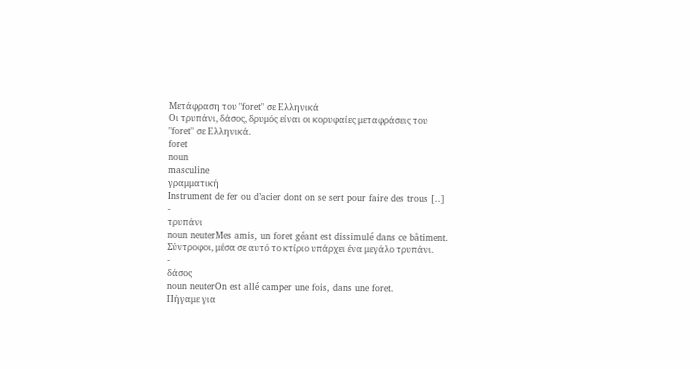Μετάφραση του "foret" σε Ελληνικά
Οι τρυπάνι, δάσος, δρυμός είναι οι κορυφαίες μεταφράσεις του "foret" σε Ελληνικά.
foret
noun
masculine
γραμματική
Instrument de fer ou d’acier dont on se sert pour faire des trous [..]
-
τρυπάνι
noun neuterMes amis, un foret géant est dissimulé dans ce bâtiment.
Σύντροφοι, μέσα σε αυτό το κτίριο υπάρχει ένα μεγάλο τρυπάνι.
-
δάσος
noun neuterOn est allé camper une fois, dans une foret.
Πήγαμε για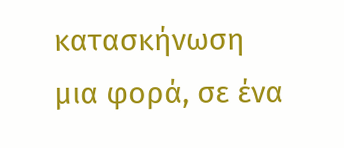κατασκήνωση μια φορά, σε ένα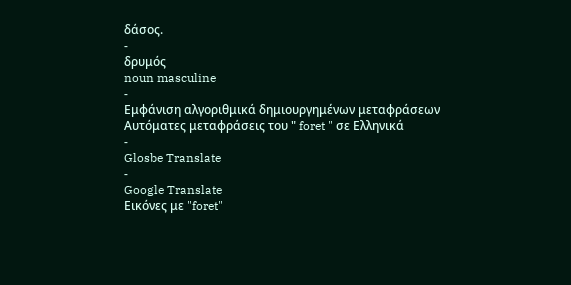δάσος.
-
δρυμός
noun masculine
-
Εμφάνιση αλγοριθμικά δημιουργημένων μεταφράσεων
Αυτόματες μεταφράσεις του " foret " σε Ελληνικά
-
Glosbe Translate
-
Google Translate
Εικόνες με "foret"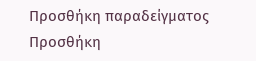Προσθήκη παραδείγματος
Προσθήκη